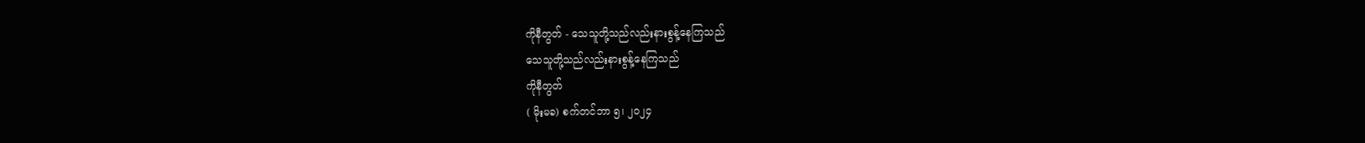ကိုနီတွတ် - သေသူတို့သည်လည်းနားစွန့်နေကြသည်
သေသူတို့သည်လည်းနားစွန့်နေကြသည်
ကိုနီတွတ်
( မိုးမခ) စက်တင်ဘာ ၅၊ ၂၀၂၄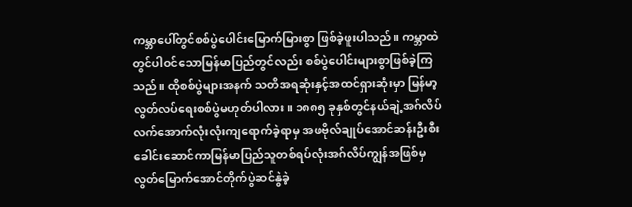ကမ္ဘာပေါ်တွင်စစ်ပွဲပေါင်းမြောက်မြားစွာ ဖြစ်ခဲ့ဖူးပါသည်။ ကမ္ဘာထဲတွင်ပါဝင်သောမြန်မာပြည်တွင်လည်း စစ်ပွဲပေါင်းများစွာဖြစ်ခဲ့ကြသည်။ ထိုစစ်ပွဲများအနက် သတိအရဆုံးနှင့်အထင်ရှားဆုံးမှာ မြန်မာ့လွတ်လပ်ရေးစစ်ပွဲမဟုတ်ပါလား။ ၁၈၈၅ ခုနှစ်တွင်နယ်ချဲ့အဂ်လိပ်လက်အောက်လုံးလုံးကျရောက်ခဲ့ရာမှ အဖဗိုလ်ချုပ်အောင်ဆန်းဦးစီးခေါင်းဆောင်ကာမြန်မာပြည်သူတစ်ရပ်လုံးအဂ်လိပ်ကျွန်အဖြစ်မှလွတ်မြောက်အောင်တိုက်ပွဲဆင်နွဲခဲ့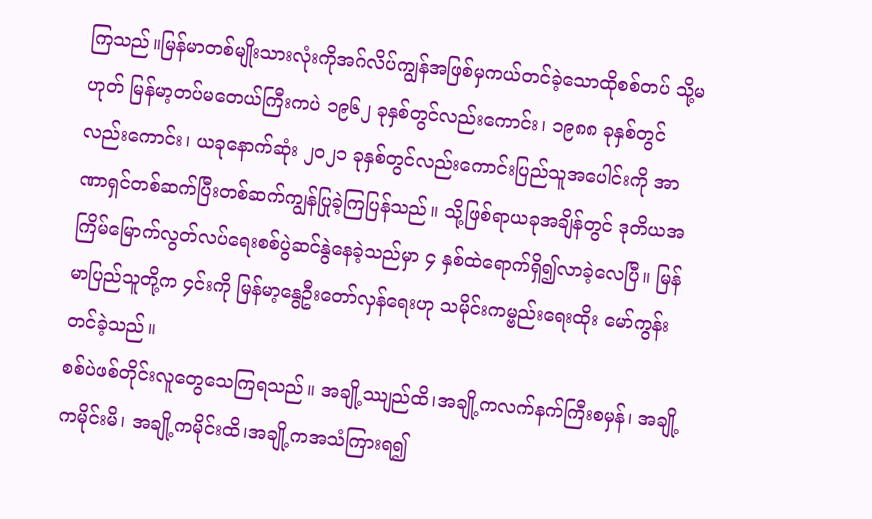ကြသည်။မြန်မာတစ်မျိုးသားလုံးကိုအဂ်လိပ်ကျွန်အဖြစ်မှကယ်တင်ခဲ့သောထိုစစ်တပ် သို့မဟုတ် မြန်မာ့တပ်မတေယ်ကြီးကပဲ ၁၉၆၂ ခုနှစ်တွင်လည်းကောင်း၊ ၁၉၈၈ ခုနှစ်တွင်လည်းကောင်း၊ ယခုနောက်ဆုံး ၂၀၂၁ ခုနှစ်တွင်လည်းကောင်းပြည်သူအပေါင်းကို အာဏာရှင်တစ်ဆက်ပြီးတစ်ဆက်ကျွန်ပြုခဲ့ကြပြန်သည်။ သို့ဖြစ်ရာယခုအချိန်တွင် ဒုတိယအကြိမ်မြောက်လွတ်လပ်ရေးစစ်ပွဲဆင်နွဲနေခဲ့သည်မှာ ၄ နှစ်ထဲရောက်ရှိ၍လာခဲ့လေပြီ။ မြန်မာပြည်သူတို့က ၄င်းကို မြန်မာ့နွေဦးတော်လှန်ရေးဟု သမိုင်းကမ္ဗည်းရေးထိုး မော်ကွန်းတင်ခဲ့သည်။
စစ်ပဲဖစ်တိုင်းလူတွေသေကြရသည်။ အချို့ဿျည်ထိ၊အချို့ကလက်နက်ကြီးစမှန်၊ အချို့ကမိုင်းမိ၊ အချို့ကမိုင်းထိ၊အချို့ကအသံကြားရ၍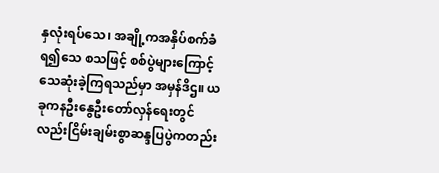နှလုံးရပ်သေ၊ အချို့ကအနှိပ်စက်ခံရ၍သေ စသဖြင့် စစ်ပွဲများကြောင့်သေဆုံးခဲ့ကြရသည်မှာ အမှန်ဒိဌ။ ယခုကနဦးနွေဦးတော်လှန်ရေးတွင်လည်းငြိမ်းချမ်းစွာဆန္ဒပြပွဲကတည်း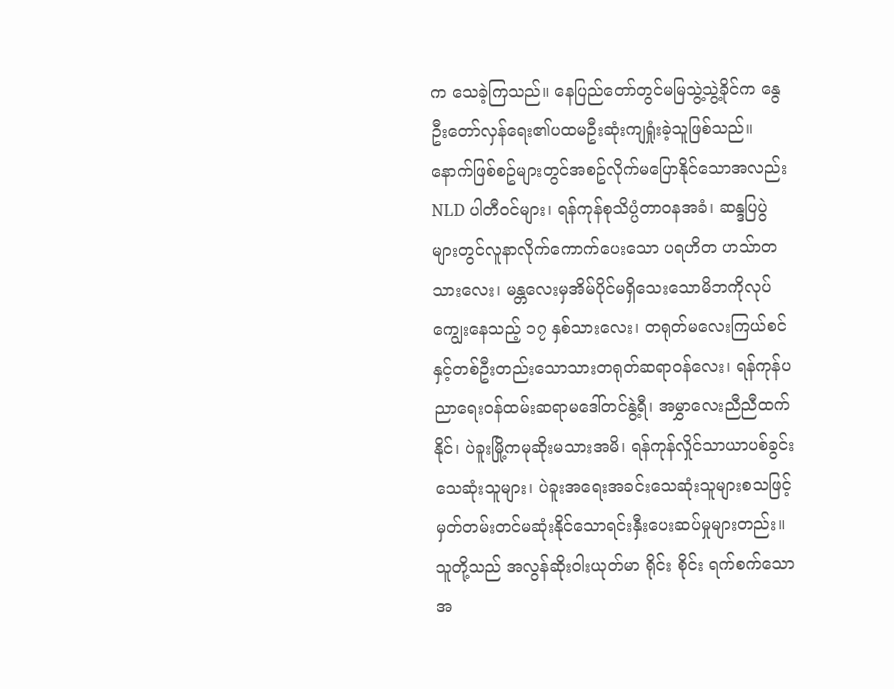က သေခဲ့ကြသည်။ နေပြည်တော်တွင်မမြသွဲ့သွဲ့ခိုင်က နွေဦးတော်လှန်ရေး၏ပထမဦးဆုံးကျရှုံးခဲ့သူဖြစ်သည်။ နောက်ဖြစ်စဥ်များတွင်အစဥ်လိုက်မပြောနိုင်သောအလည်း NLD ပါတီဝင်များ၊ ရန်ကုန်စုသိပ္ပံတာဝနအခံ၊ ဆန္ဒပြပွဲများတွင်လူနာလိုက်ကောက်ပေးသော ပရဟိတ ဟသ်ာတသားလေး၊ မန္တလေးမှအိမ်ပိုင်မရှိသေးသောမိဘကိုလုပ် ကျွေးနေသည့် ၁၇ နှစ်သားလေး၊ တရုတ်မလေးကြယ်စင်နှင့်တစ်ဦးတည်းသောသားတရုတ်ဆရာဝန်လေး၊ ရန်ကုန်ပညာရေးဝန်ထမ်းဆရာမဒေါ်တင်နွဲ့ရီ၊ အမွှာလေးညီညီထက်နိုင်၊ ပဲခူးမြို့ကမုဆိုးမသားအမိ၊ ရန်ကုန်လှိုင်သာယာပစ်ခွင်းသေဆုံးသူများ၊ ပဲခူးအရေးအခင်းသေဆုံးသူများစသဖြင့် မှတ်တမ်းတင်မဆုံးနိုင်သောရင်းနှီးပေးဆပ်မှုများတည်း။ သူတို့သည် အလွန်ဆိုးဝါးယုတ်မာ ရိုင်း စိုင်း ရက်စက်သောအ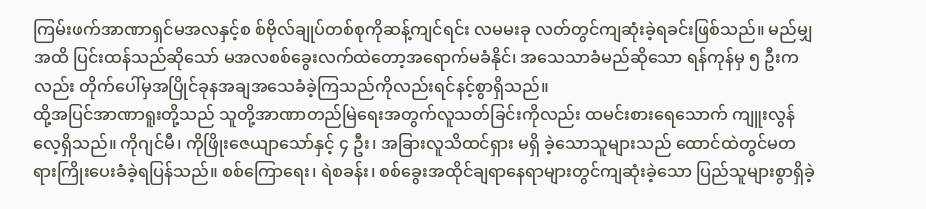ကြမ်းဖက်အာဏာရှင်မအလနှင့်စ စ်ဗိုလ်ချုပ်တစ်စုကိုဆန့်ကျင်ရင်း လမမးခု လတ်တွင်ကျဆုံးခဲ့ရခင်းဖြစ်သည်။ မည်မျှအထိ ပြင်းထန်သည်ဆိုသော် မအလစစ်ခွေးလက်ထဲတော့အရောက်မခံနိုင်၊ အသေသာခံမည်ဆိုသော ရန်ကုန်မှ ၅ ဦးကလည်း တိုက်ပေါ်မှအပြိုင်ခုနအချအသေခံခဲ့ကြသည်ကိုလည်းရင်နင့်စွာရှိသည်။
ထို့အပြင်အာဏာရူးတို့သည် သူတို့အာဏာတည်မြဲရေးအတွက်လူသတ်ခြင်းကိုလည်း ထမင်းစားရေသောက် ကျူးလွန်လေ့ရှိသည်။ ကိုဂျင်မီ၊ ကိုဖြိုးဇေယျာသော်နှင့် ၄ ဦး၊ အခြားလူသိထင်ရှား မရှိ ခဲ့သောသူများသည် ထောင်ထဲတွင်မတရားကြိုးပေးခံခဲ့ရပြန်သည်။ စစ်ကြောရေး၊ ရဲစခန်း၊ စစ်ခွေးအထိုင်ချရာနေရာများတွင်ကျဆုံးခဲ့သော ပြည်သူများစွာရှိခဲ့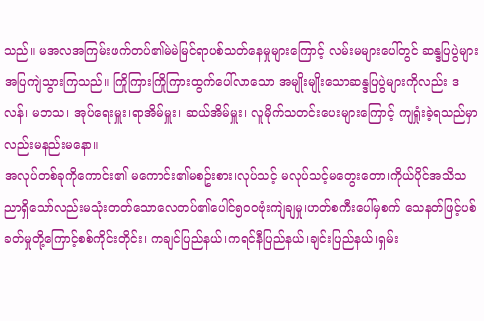သည်။ မအလအကြမ်းဖက်တပ်၏မဲမဲမြင်ရာပစ်သတ်နေမှုများကြောင့် လမ်းမများပေါ်တွင် ဆန္ဒပြပွဲများ အပြကျဲသွားကြသည်။ ကြိုကြားကြိုကြားထွက်ပေါ်လာသော အမျိုးမျိုးသောဆန္ဒပြပွဲများကိုလည်း ဒလန်၊ မဘသ၊ အုပ်ရေးမှူး၊ရာအိမ်မှူး၊ ဆယ်အိမ်မှူး၊ လူမိုက်သတင်းပေးများကြောင့် ကျရှုံးခဲ့ရသည်မှာလည်းမနည်းမနော။
အလုပ်တစ်ခုကိုကောင်း၏ မကောင်း၏မစဥ်းစား၊လုပ်သင့် မလုပ်သင့်မတွေးတော၊ကိုယ်ပိုင်အသိသညာရှိသော်လည်းမသုံးတတ်သောလေတပ်၏ပေါင်၅၀၀ဗုံးကျဲချမှု၊ဟတ်စကီးပေါ်မှစက် သေနတ်ဖြင့်ပစ်ခတ်မှုတို့ကြောင့်စစ်ကိုင်းတိုင်း၊ ကချင်ပြည်နယ်၊ကရင်နီပြည်နယ်၊ချင်းပြည်နယ်၊ရှမ်း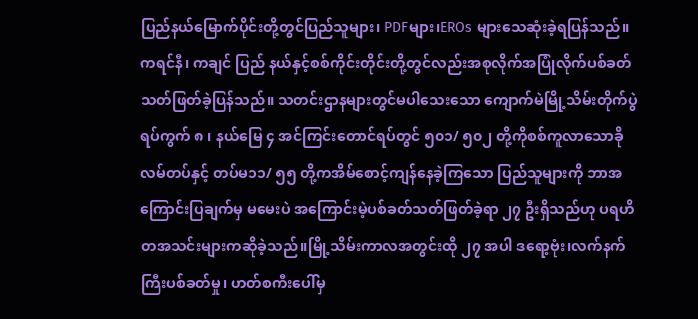ပြည်နယ်မြောက်ပိုင်းတို့တွင်ပြည်သူများ၊ PDFများ၊EROs များသေဆုံးခဲ့ရပြန်သည်။ ကရင်နီ၊ ကချင် ပြည် နယ်နှင့်စစ်ကိုင်းတိုင်းတို့တွင်လည်းအစုလိုက်အပြုံလိုက်ပစ်ခတ်သတ်ဖြတ်ခဲ့ပြန်သည်။ သတင်းဌာနများတွင်မပါသေးသော ကျောက်မဲမြို့သိမ်းတိုက်ပွဲ ရပ်ကွက် ၈ ၊ နယ်မြေ ၄ အင်ကြင်းတောင်ရပ်တွင် ၅၀၁/ ၅၀၂ တို့ကိုစစ်ကူလာသောခိုလမ်တပ်နှင့် တပ်မ၁၁/ ၅၅ တို့ကအိမ်စောင့်ကျန်နေခဲ့ကြသော ပြည်သူများကို ဘာအကြောင်းပြချက်မှ မမေးပဲ အကြောင်းမဲ့ပစ်ခတ်သတ်ဖြတ်ခဲ့ရာ ၂၇ ဦးရှိသည်ဟု ပရဟိတအသင်းများကဆိုခဲ့သည်။မြို့သိမ်းကာလအတွင်းထို ၂၇ အပါ ဒရော့ဗုံး၊လက်နက်ကြီးပစ်ခတ်မှု၊ ဟတ်စကီးပေါ်မှ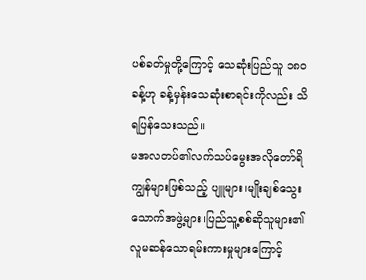ပစ်ခတ်မှုတို့ကြောင့် သေဆုံးပြည်သူ ၁၈၀ ခန့်ဟု ခန့်မှန်းသေဆုံးစာရင်းကိုလည်း သိရပြန်သေးသည်။
မအလတပ်၏လက်သပ်မွေးအလိုတော်ရိကျွန်များဖြစ်သည့် ပျူများ၊မျိုးချစ်သွေးသောက်အဖွဲ့များ၊ပြည်သူ့စစ်ဆိုသူများ၏ လူမဆန်သောရမ်းကားမှုများကြောင့်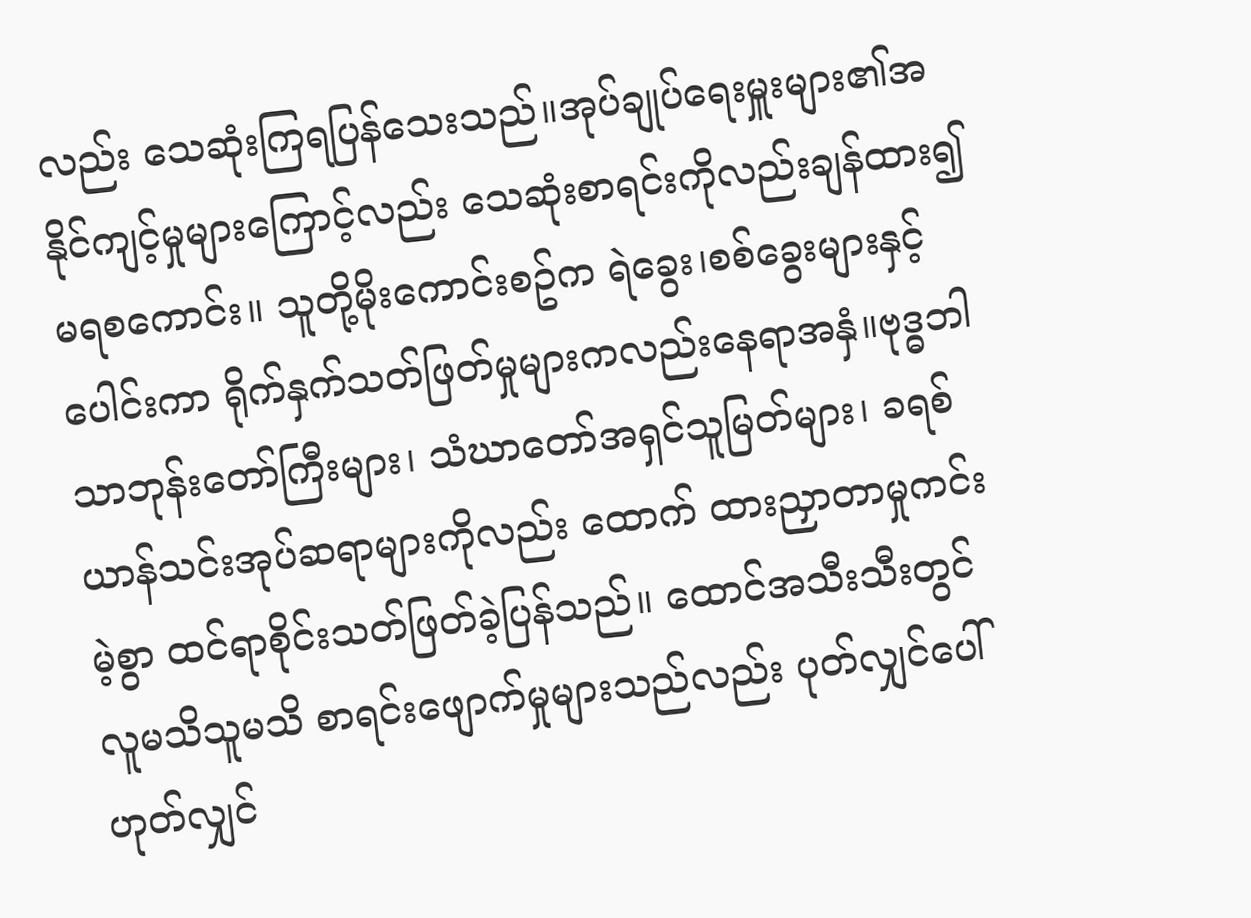လည်း သေဆုံးကြရပြန်သေးသည်။အုပ်ချုပ်ရေးမှူးများ၏အနိုင်ကျင့်မှုများကြောင့်လည်း သေဆုံးစာရင်းကိုလည်းချန်ထား၍မရစကောင်း။ သူတို့မိုးကောင်းစဥ်က ရဲခွေး၊စစ်ခွေးများနှင့်ပေါင်းကာ ရိုက်နှက်သတ်ဖြတ်မှုများကလည်းနေရာအနှံ။ဗုဒ္ဓဘါသာဘုန်းတော်ကြီးများ၊ သံဃာတော်အရှင်သူမြတ်များ၊ ခရစ်ယာန်သင်းအုပ်ဆရာများကိုလည်း ထောက် ထားညှာတာမှုကင်းမဲ့စွာ ထင်ရာစိုင်းသတ်ဖြတ်ခဲ့ပြန်သည်။ ထောင်အသီးသီးတွင် လူမသိသူမသိ စာရင်းဖျောက်မှုများသည်လည်း ပုတ်လျှင်ပေါ်ဟုတ်လျှင်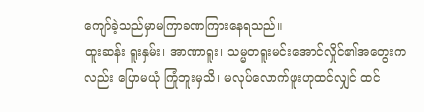ကျော်ခဲ့သည်မှာမကြာခဏကြားနေရသည်။
ထူးဆန်း ရူးနှမ်း၊ အာဏာရူး၊ သမ္မတရူးမင်းအောင်လှိုင်၏အတွေးကလည်း ပြောမယုံ ကြုံဘူးမှသိ၊ မလုပ်လောက်ဖူးဟုထင်လျှင် ထင်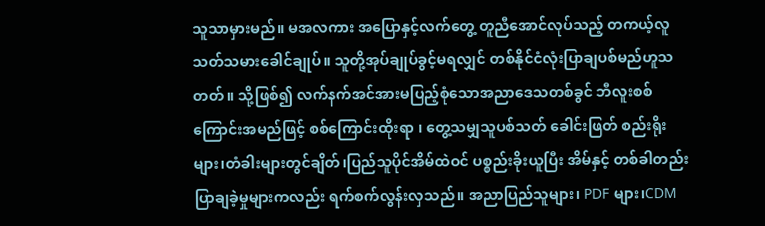သူသာမှားမည်။ မအလကား အပြောနှင့်လက်တွေ့ တူညီအောင်လုပ်သည့် တကယ့်လူသတ်သမားခေါင်ချုပ်။ သူတို့အုပ်ချုပ်ခွင့်မရလျှင် တစ်နိုင်ငံလုံးပြာချပစ်မည်ဟူသတတ်။ သို့ဖြစ်၍ လက်နက်အင်အားမပြည့်စုံသောအညာဒေသတစ်ခွင် ဘီလူးစစ်ကြောင်းအမည်ဖြင့် စစ်ကြောင်းထိုးရာ ၊ တွေ့သမျှသူပစ်သတ် ခေါင်းဖြတ် စည်းရိုးများ၊တံခါးများတွင်ချိတ်၊ပြည်သူပိုင်အိမ်ထဲဝင် ပစ္စည်းခိုးယူပြီး အိမ်နှင့် တစ်ခါတည်းပြာချခဲ့မှုများကလည်း ရက်စက်လွန်းလှသည်။ အညာပြည်သူများ၊ PDF များ၊CDM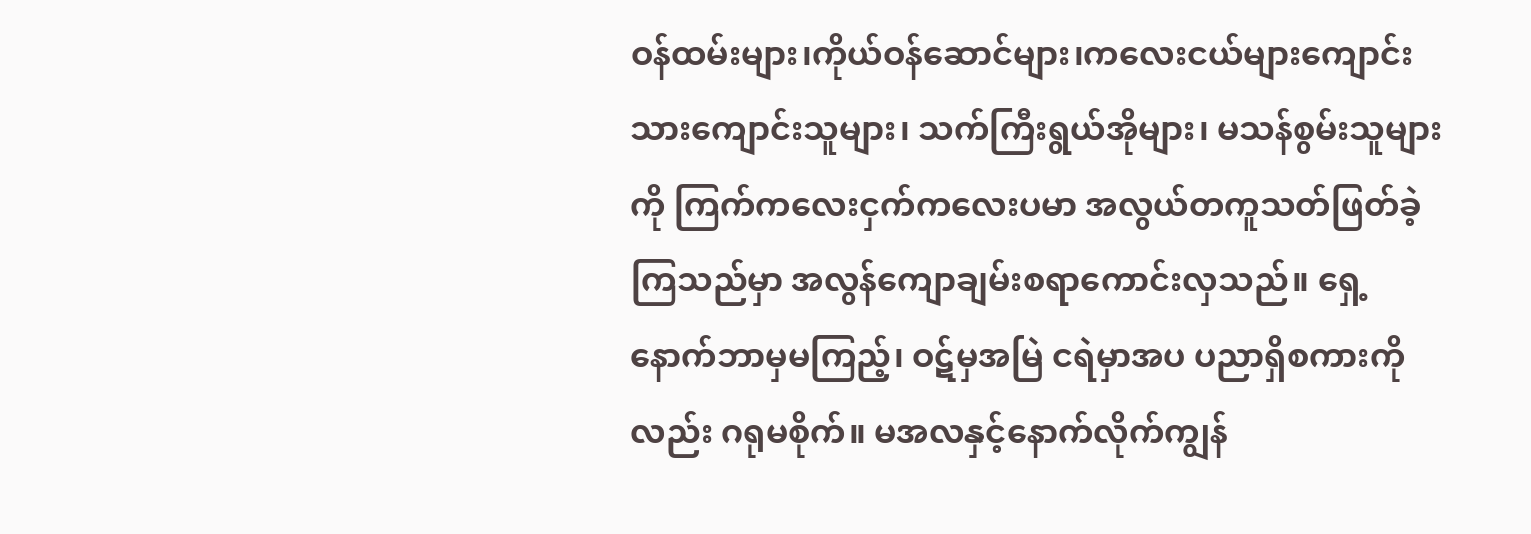ဝန်ထမ်းများ၊ကိုယ်ဝန်ဆောင်များ၊ကလေးငယ်များကျောင်းသားကျောင်းသူများ၊ သက်ကြီးရွယ်အိုများ၊ မသန်စွမ်းသူများကို ကြက်ကလေးငှက်ကလေးပမာ အလွယ်တကူသတ်ဖြတ်ခဲ့ကြသည်မှာ အလွန်ကျောချမ်းစရာကောင်းလှသည်။ ရှေ့နောက်ဘာမှမကြည့်၊ ဝဋ်မှအမြဲ ငရဲမှာအပ ပညာရှိစကားကိုလည်း ဂရုမစိုက်။ မအလနှင့်နောက်လိုက်ကျွန်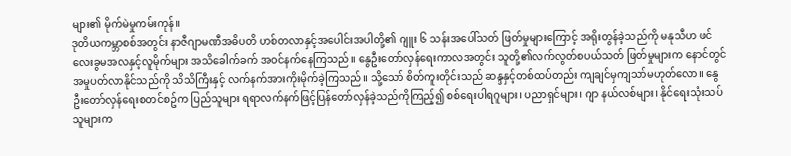များ၏ မိုက်မဲမှုကမ်းကုန်။
ဒုတိယကမ္ဘာစစ်အတွင်း နာဇီဂျာမဏီအဓိပတိ ဟစ်တလာနှင့်အပေါင်းအပါတို့၏ ဂျူး ၆ သန်းအပေါ်သတ် ဖြတ်မှုများကြောင့် အရိုးတွန်ခဲ့သည်ကို မနုသီဟ ဖင်လေးခွမအလနှင့်လူမိုက်များ အသိခေါက်ခက် အဝင်နက်နေကြသည်။ နွေဦးတော်လှန်ရေးကာလအတွင်း သူတို့၏လက်လွတ်စပယ်သတ် ဖြတ်မှုများက နောင်တွင်အမှုပတ်လာနိုင်သည်ကို သိသိကြီးနှင့် လက်နက်အားကိုးမိုက်ခဲ့ကြသည်။ သို့သော် စိတ်ကူးတိုင်းသည် ဆန္ဒနှင့်တစ်ထပ်တည်း ကျချင်မှကျသာ်မဟုတ်လော။ နွေဦးတော်လှန်ရေးစတင်စဥ်က ပြည်သူများ ရရာလက်နက်ဖြင့်ပြန်တော်လှန်ခဲ့သည်ကိုကြည့်၍ စစ်ရေးပါရဂူများ၊ ပညာရှင်များ၊ ဂျာ နယ်လစ်များ၊ နိုင်ရေးသုံးသပ်သူများက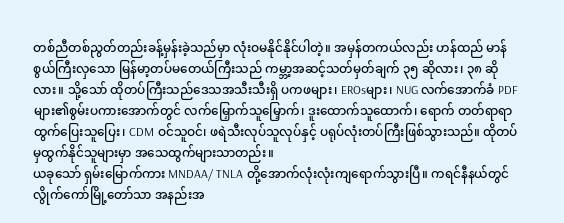တစ်ညီတစ်ညွတ်တည်းခန့်မှန်းခဲ့သည်မှာ လုံးဝမနိုင်နိုင်ပါတဲ့။ အမှန်တကယ်လည်း ဟန်ထည် မာန်စွယ်ကြီးလှသော မြန်မာ့တပ်မတေယ်ကြီးသည် ကမ္ဘာ့အဆင့်သတ်မှတ်ချက် ၃၅ ဆိုလား၊ ၃၈ ဆိုလား။ သို့သော် ထိုတပ်ကြီးသည်ဒေသအသီးသီးရှိ ပကဖများ၊ EROsများ၊ NUG လက်အောက်ခံ PDF များ၏စွမ်းပကားအောက်တွင် လက်မြှောက်သူမြှောက်၊ ဒူးထောက်သူထောက်၊ ရောက် တတ်ရာရာထွက်ပြေးသူပြေး၊ CDM ဝင်သူဝင်၊ ဖရဲသီးလုပ်သူလုပ်နှင့် ပရုပ်လုံးတပ်ကြီးဖြစ်သွားသည်။ ထိုတပ်မှထွက်နိုင်သူများမှာ အသေထွက်များသာတည်း။
ယခုသော် ရှမ်းမြောက်ကား MNDAA/ TNLA တို့အောက်လုံးလုံးကျရောက်သွားပြီ။ ကရင်နီနယ်တွင်လွိုက်ကော်မြို့တော်သာ အနည်းအ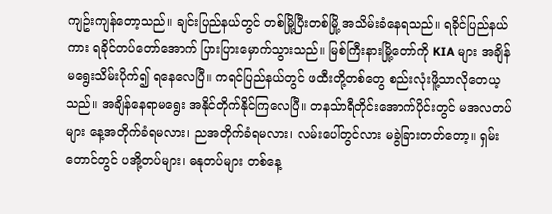ကျဥ်းကျန်တော့သည်။ ချင်းပြည်နယ်တွင် တစ်မြို့ပြီးတစ်မြို့ အသိမ်းခံနေရသည်။ ရခိုင်ပြည်နယ်ကား ရခိုင်တပ်တော်အောက် ပြားပြားမှောက်သွားသည်။ မြစ်ကြီးနားမြို့တော်ကို KIA များ အချိန်မရွေးသိမ်းပိုက်၍ ရနေလေပြီ။ ကရင်ပြည်နယ်တွင် ဖထီးတို့တစ်တွေ စည်းလုံးဖိူ့သာလိုတေယ့သည်။ အချိန်နေရာမရွေး အနိုင်တိုက်နိုင်ကြလေပြီ။ တနသ်ာရီတိုင်းအောက်ပိုင်းတွင် မအလတပ်များ နေ့အတိုက်ခံရမလား၊ ညအတိုက်ခံရမလား၊ လမ်းပေါ်တွင်လား မခွဲခြားတတ်တော့။ ရှမ်းတောင်တွင် ပအို့တပ်များ၊ ဓနုတပ်များ တစ်နေ့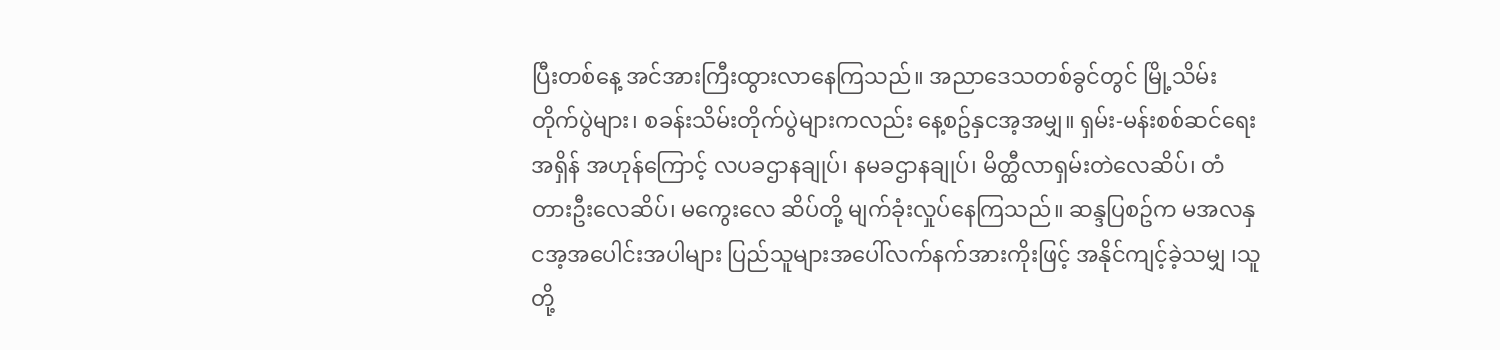ပြီးတစ်နေ့ အင်အားကြီးထွားလာနေကြသည်။ အညာဒေသတစ်ခွင်တွင် မြို့သိမ်းတိုက်ပွဲများ၊ စခန်းသိမ်းတိုက်ပွဲများကလည်း နေ့စဥ်နှငအ့အမျှ။ ရှမ်း-မန်းစစ်ဆင်ရေးအရှိန် အဟုန်ကြောင့် လပခဌာနချုပ်၊ နမခဌာနချုပ်၊ မိတ္ထီလာရှမ်းတဲလေဆိပ်၊ တံတားဦးလေဆိပ်၊ မကွေးလေ ဆိပ်တို့ မျက်ခုံးလှုပ်နေကြသည်။ ဆန္ဒပြစဥ်က မအလနှငအ့အပေါင်းအပါများ ပြည်သူများအပေါ်လက်နက်အားကိုးဖြင့် အနိုင်ကျင့်ခဲ့သမျှ ၊သူတို့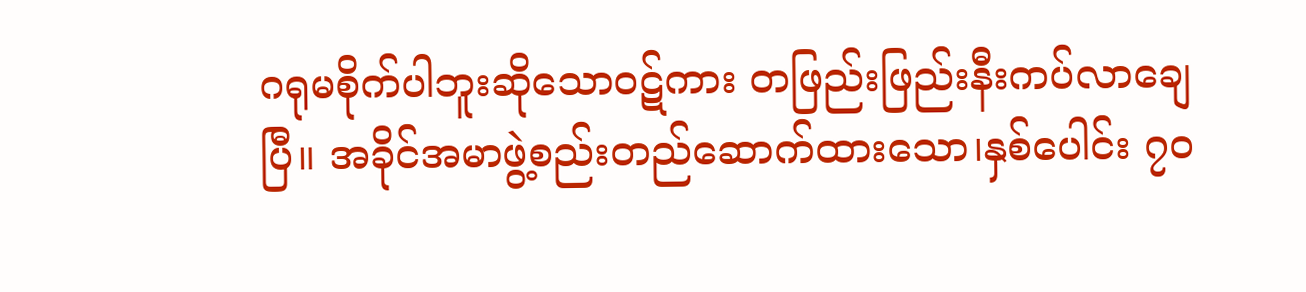ဂရုမစိုက်ပါဘူးဆိုသောဝဋ်ကား တဖြည်းဖြည်းနီးကပ်လာချေပြီ။ အခိုင်အမာဖွဲ့စည်းတည်ဆောက်ထားသော၊နှစ်ပေါင်း ၇၀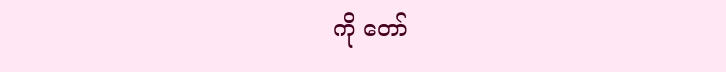ကို တော်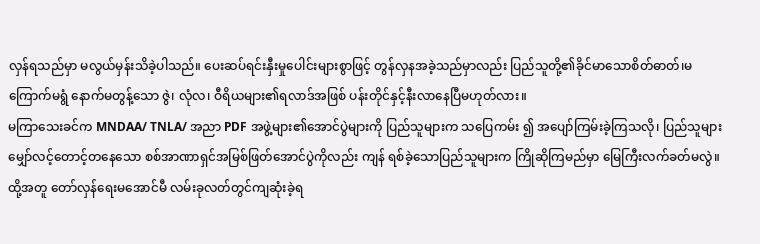လှန်ရသည်မှာ မလွယ်မှန်းသိခဲ့ပါသည်။ ပေးဆပ်ရင်းနှီးမှုပေါင်းများစွာဖြင့် တွန်လှနအခဲ့သည်မှာလည်း ပြည်သူတို့၏ခိုင်မာသောစိတ်ဓာတ်၊မကြောက်မရွံ နောက်မတွန့်သော ဇွဲ၊ လုံလ၊ ဝီရိယများ၏ရလာဒ်အဖြစ် ပန်းတိုင်နှင့်နီးလာနေပြီမဟုတ်လား။
မကြာသေးခင်က MNDAA/ TNLA/ အညာ PDF အဖွဲ့များ၏အောင်ပွဲများကို ပြည်သူများက သပြေကမ်း ၍ အပျော်ကြမ်းခဲ့ကြသလို၊ ပြည်သူများမျှော်လင့်တောင့်တနေသော စစ်အာဏာရှင်အမြစ်ဖြတ်အောင်ပွဲကိုလည်း ကျန် ရစ်ခဲ့သောပြည်သူများက ကြိုဆိုကြမည်မှာ မြေကြီးလက်ခတ်မလွဲ။ ထို့အတူ တော်လှန်ရေးမအောင်မီ လမ်းခုလတ်တွင်ကျဆုံးခဲ့ရ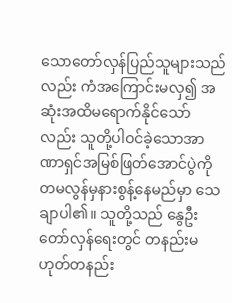သောတော်လှန်ပြည်သူများသည်လည်း ကံအကြောင်းမလှ၍ အဆုံးအထိမရောက်နိုင်သော်လည်း သူတို့ပါဝင်ခဲ့သောအာဏာရှင်အမြစ်ဖြတ်အောင်ပွဲကို တမလွန်မှနားစွန့်နေမည်မှာ သေချာပါ၏။ သူတို့သည် နွေဦးတော်လှန်ရေးတွင် တနည်းမဟုတ်တနည်း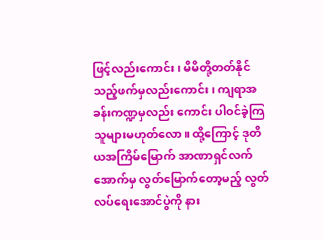ဖြင့်လည်းကောင်း၊ မိမိတို့တတ်နိုင်သည့်ဖက်မှလည်းကောင်း၊ ကျရာအခန်းကဏ္ဍမှလည်း ကောင်း ပါဝင်ခဲ့ကြသူများမဟုတ်လော။ ထို့ကြောင့် ဒုတိယအကြိမ်မြောက် အာဏာရှင်လက်အောက်မှ လွတ်မြောက်တော့မည့် လွတ်လပ်ရေးအောင်ပွဲကို နား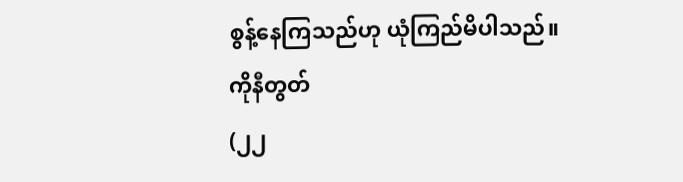စွန့်နေကြသည်ဟု ယုံကြည်မိပါသည်။
ကိုနီတွတ်
(၂၂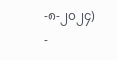-၈-၂၀၂၄)
-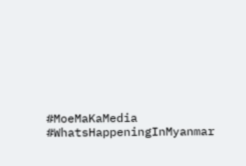#MoeMaKaMedia
#WhatsHappeningInMyanmar